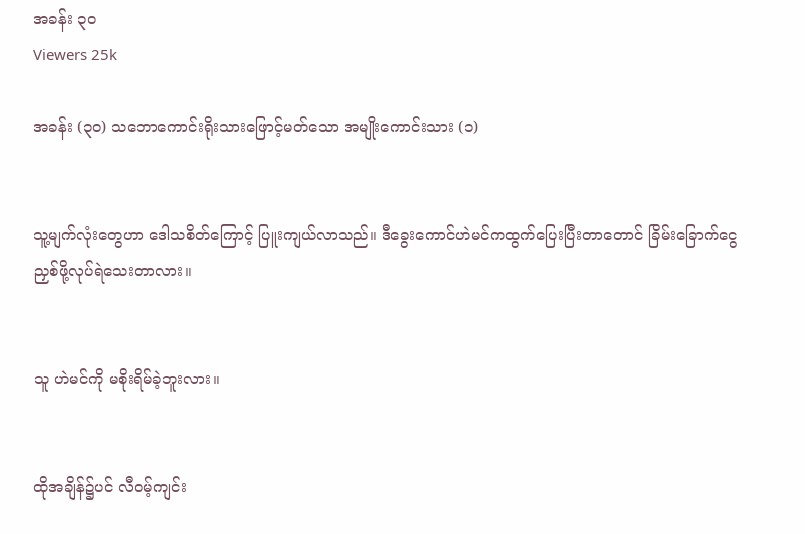အခန်း ၃၀
Viewers 25k

အခန်း (၃၀) သဘောကောင်းရိုးသားဖြောင့်မတ်သော အမျိုးကောင်းသား (၁)


သူ့မျက်လုံးတွေဟာ ဒေါသစိတ်ကြောင့် ပြူးကျယ်လာသည်။ ဒီခွေးကောင်ဟဲမင်ကထွက်ပြေးပြီးတာတောင် ခြိမ်းခြောက်ငွေညှစ်ဖို့လုပ်ရဲသေးတာလား။


သူ ဟဲမင်ကို မစိုးရိမ်ခဲ့ဘူးလား။


ထိုအချိန်၌ပင် လီဝမ့်ကျင်း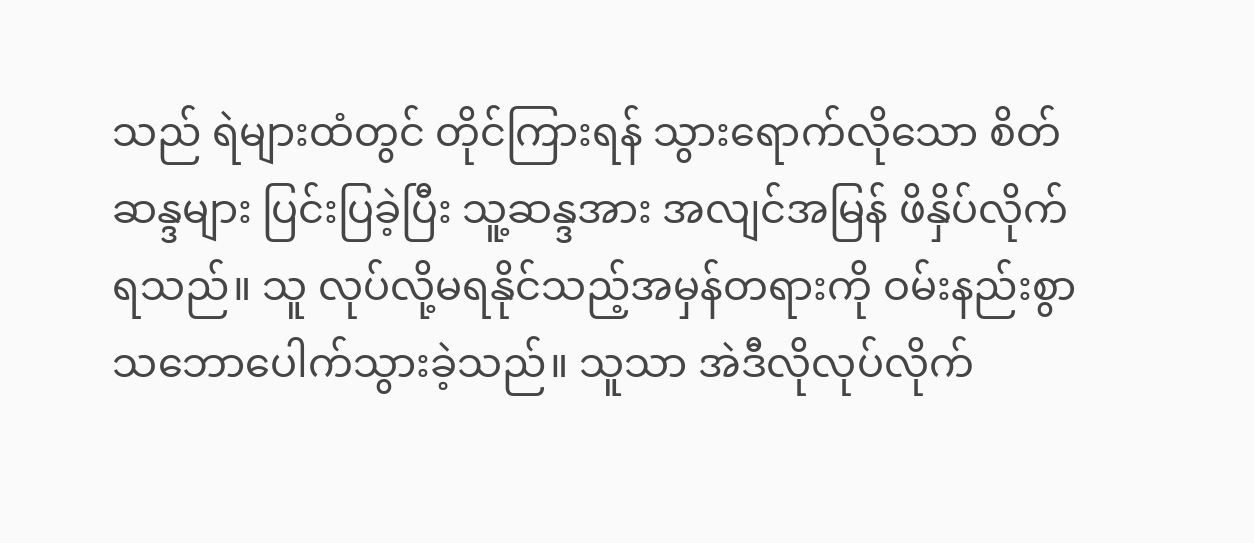သည် ရဲများထံတွင် တိုင်ကြားရန် သွားရောက်လိုသော စိတ်ဆန္ဒများ ပြင်းပြခဲ့ပြီး သူ့ဆန္ဒအား အလျင်အမြန် ဖိနှိပ်လိုက်ရသည်။ သူ လုပ်လို့မရနိုင်သည့်အမှန်တရားကို ဝမ်းနည်းစွာ သဘောပေါက်သွားခဲ့သည်။ သူသာ အဲဒီလိုလုပ်လိုက်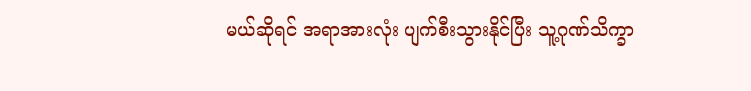မယ်ဆိုရင် အရာအားလုံး ပျက်စီးသွားနိုင်ပြီး သူ့ဂုဏ်သိက္ခာ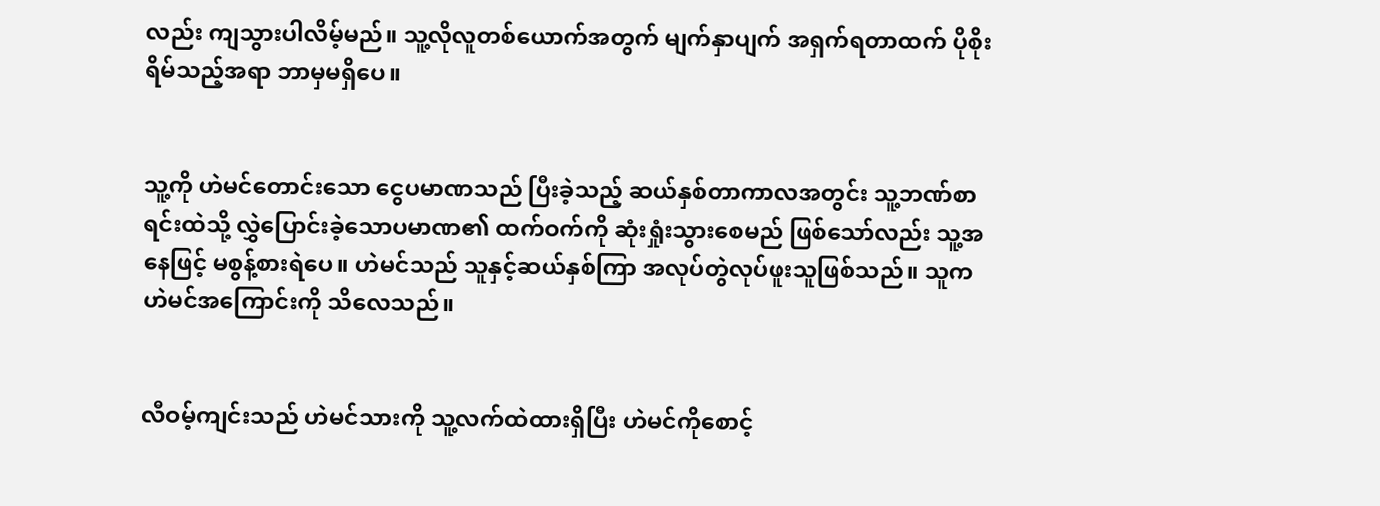လည်း ကျသွားပါလိမ့်မည်။ သူ့လိုလူတစ်ယောက်အတွက် မျက်နှာပျက် အရှက်ရတာထက် ပိုစိုးရိမ်သည့်အရာ ဘာမှမရှိပေ။


သူ့ကို ဟဲမင်တောင်းသော ငွေပမာဏသည် ပြီးခဲ့သည့် ဆယ်နှစ်တာကာလအတွင်း သူ့ဘဏ်စာရင်းထဲသို့ လွှဲပြောင်းခဲ့သောပမာဏ၏ ထက်ဝက်ကို ဆုံးရှုံးသွားစေမည်‌ ဖြစ်သော်လည်း သူ့အနေဖြင့် မစွန့်စားရဲပေ။ ဟဲမင်သည် သူနှင့်ဆယ်နှစ်ကြာ အလုပ်တွဲလုပ်ဖူးသူဖြစ်သည်။ သူက ဟဲမင်အကြောင်းကို သိလေသည်။


လီဝမ့်ကျင်းသည် ဟဲမင်သားကို သူ့လက်ထဲထားရှိပြီး ဟဲမင်ကိုစောင့်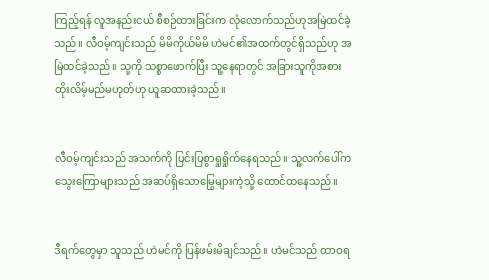ကြည့်ရန် လူအနည်းငယ် စီစဉ်ထားခြင်းက လုံလောက်သည်ဟုအမြဲထင်ခဲ့သည်။ လီဝမ့်ကျင်းသည် မိမိကိုယ်မိမိ ဟဲမင်၏အထက်တွင်ရှိသည်ဟု အမြဲထင်ခဲ့သည်။ သု့ကို သစ္စာဖောက်ပြီး သူ့နေရာတွင် အခြားသူကိုအစားထိုးလိမ့်မည်မဟုတ်ဟု ယူဆထားခဲ့သည်။


လီဝမ့်ကျင်းသည် အသက်ကို ပြင်းပြစွာရှုရှိုက်နေရသည်။ သူ့လက်ပေါ်ကသွေးကြောများသည် အဆပ်ရှိသောမြွေများကဲ့သို့ ထောင်ထနေသည်။


ဒီရက်တွေမှာ သူသည် ဟဲမင်ကို ပြန်ဖမ်းမိချင်သည်။ ဟဲမင်သည် ထာဝရ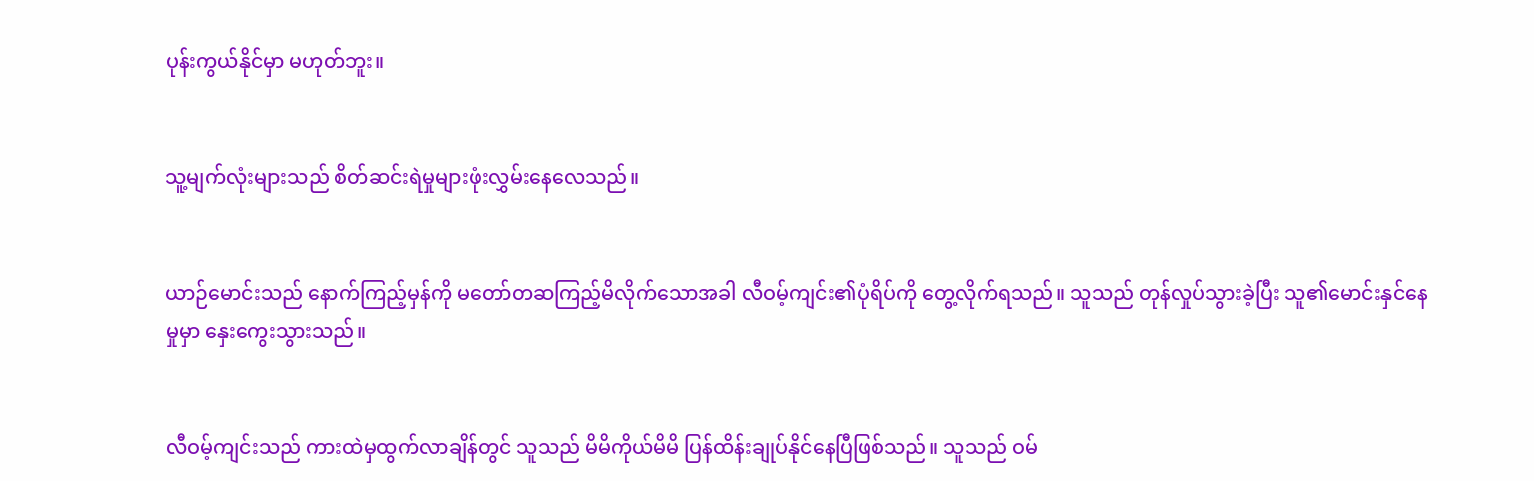ပုန်းကွယ်နိုင်မှာ မဟုတ်ဘူး။


သူ့မျက်လုံးများသည် စိတ်ဆင်းရဲမှုများဖုံးလွှမ်းနေလေသည်။


ယာဉ်မောင်းသည် နောက်ကြည့်မှန်ကို မတော်တဆကြည့်မိလိုက်သောအခါ လီဝမ့်ကျင်း၏ပုံရိပ်ကို တွေ့လိုက်ရသည်။ သူသည် တုန်လှုပ်သွားခဲ့ပြီး သူ၏မောင်းနှင်နေမှုမှာ နှေးကွေးသွားသည်။


လီဝမ့်ကျင်းသည် ကားထဲမှထွက်လာချိန်တွင် သူသည် မိမိကိုယ်မိမိ ပြန်ထိန်းချုပ်နိုင်နေပြီဖြစ်သည်။ သူသည် ဝမ်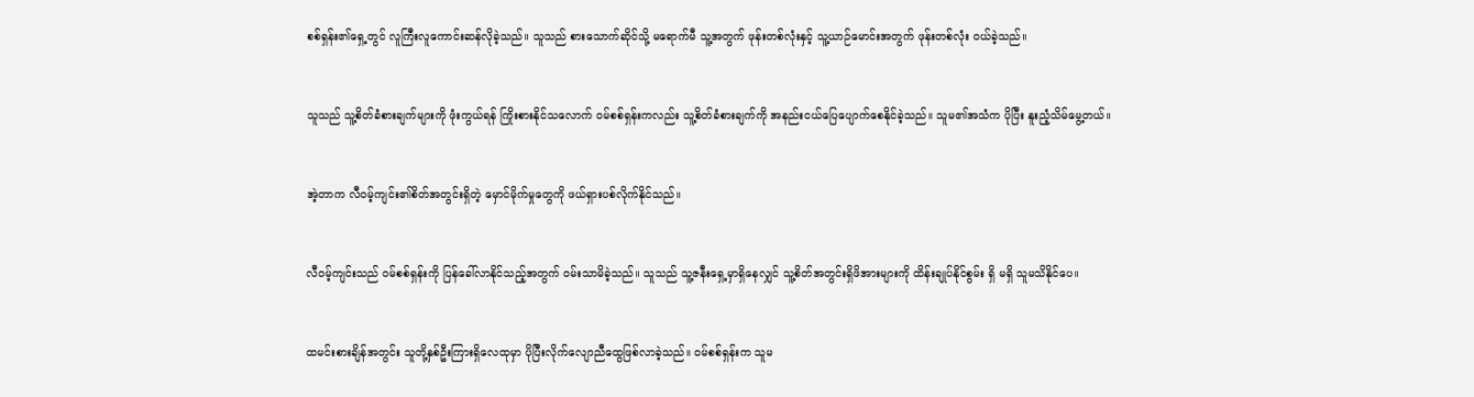စစ်ရှန်း၏ရှေ့တွင် လူကြီးလူကောင်းဆန်လိုခဲ့သည်။ သူသည် စားသောက်ဆိုင်သို့ မရောက်မီ သူ့အတွက် ဖုန်းတစ်လုံးနှင့် သူ့ယာဉ်မောင်းအတွက် ဖုန်းတစ်လုံး ဝယ်ခဲ့သည်။


သူသည် သူ့စိတ်ခံစားချက်များကို ဖုံးကွယ်ရန် ကြိုးစားနိုင်သလောက် ဝမ်စစ်ရှန်းကလည်း သူ့စိတ်ခံစားချက်ကို အနည်းငယ်ပြေ‌ပျောက်စေနိုင်ခဲ့သည်။ သူမ၏အသံက ပိုပြီး နူးညံ့သိမ်မွေ့တယ်။


အဲ့တာက လီဝမ့်ကျင်း၏စိတ်အတွင်းရှိတဲ့ မှောင်မိုက်မှုတွေကို ဖယ်ရှားပစ်လိုက်နိုင်သည်။


လီဝမ့်ကျင်းသည် ဝမ်စစ်ရှန်းကို ပြန်ခေါ်လာနိုင်သည့်အတွက် ဝမ်းသာမိခဲ့သည်။ သူသည် သူ့ဇနီးရှေ့မှာရှိနေလျှင် သူ့စိတ်အတွင်းရှိဖိအားများကို ထိန်းချုပ်နိုင်စွမ်း ရှိ မရှိ သူမသိနိုင်ပေ။


ထမင်းစားချိန်အတွင်း သူတို့နှစ်ဦးကြားရှိလေထုမှာ ပိုပြီးလိုက်လျောညီထွေဖြစ်လာခဲ့သည်။ ဝမ်စစ်ရှန်းက သူမ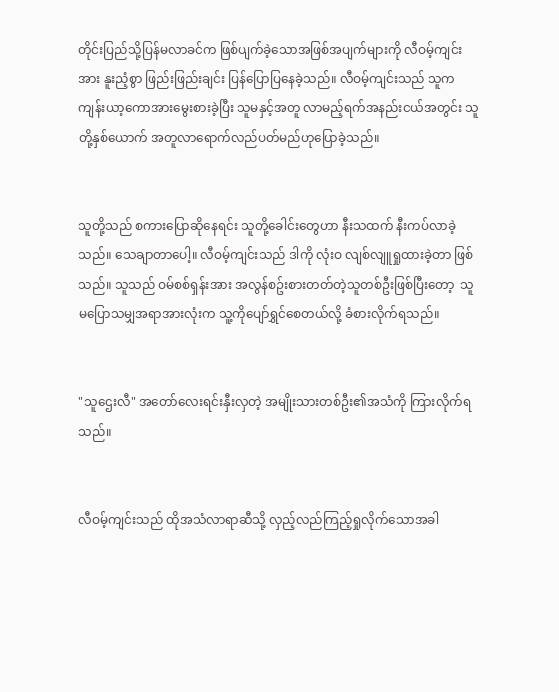တိုင်းပြည်သို့ပြန်မလာခင်က ဖြစ်ပျက်ခဲ့သောအဖြစ်အပျက်များကို လီဝမ့်ကျင်းအား နူးညံ့စွာ ဖြည်းဖြည်းချင်း ပြန်ပြောပြနေခဲ့သည်။ လီဝမ့်ကျင်းသည် သူက ကျန်းယာ့ကောအားမွေးစားခဲ့ပြီး သူမနှင့်အတူ လာမည့်ရက်အနည်းငယ်အတွင်း သူတို့နှစ်ယောက် အတူလာရောက်လည်ပတ်မည်ဟုပြောခဲ့သည်။


သူတို့သည် စကားပြောဆိုနေရင်း သူတို့ခေါင်းတွေဟာ နီးသထက် နီးကပ်လာခဲ့သည်။ သေချာ‌တာပေါ့။ လီဝမ့်ကျင်းသည် ဒါကို လုံးဝ လျစ်လျူရှုထားခဲ့တာ ဖြစ်သည်။ သူသည် ဝမ်စစ်ရှန်းအား အလွန်စဥ်းစားတတ်တဲ့သူတစ်ဦးဖြစ်ပြီးတော့  သူမပြောသမျှအရာအားလုံးက သူ့ကိုပျော်ရွှင်စေတယ်လို့ ခံစားလိုက်ရသည်။


"သူဌေးလီ" အတော်လေးရင်းနှီးလှတဲ့ အမျိုးသားတစ်ဦး၏အသံကို ကြားလိုက်ရသည်။


လီဝမ့်ကျင်းသည် ထိုအသံလာရာဆီသို့ လှည့်လည်ကြည့်ရှုလိုက်သောအခါ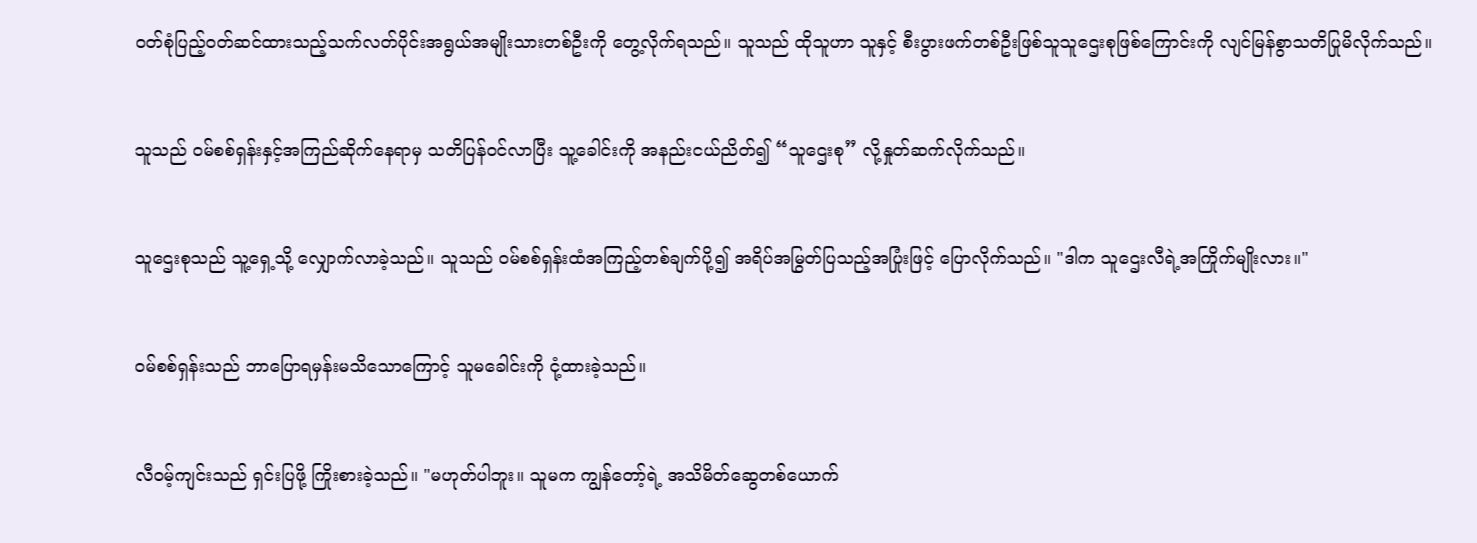ဝတ်စုံပြည့်ဝတ်ဆင်ထားသည့်သက်လတ်ပိုင်းအရွယ်အမျိုးသားတစ်ဦးကို တွေ့လိုက်ရသည်။ သူသည် ထိုသူဟာ သူနှင့် စီးပွားဖက်တစ်ဦးဖြစ်သူသူဌေးစုဖြစ်ကြောင်းကို လျင်မြန်စွာသတိပြုမိလိုက်သည်။


သူသည် ဝမ်စစ်ရှန်းနှင့်အကြည်ဆိုက်နေရာမှ သတိပြန်ဝင်လာပြီး သူ့ခေါင်းကို အနည်းငယ်ညိတ်၍ “သူဌေးစု” လို့နှုတ်ဆက်လိုက်သည်။


သူဌေးစုသည် သူ့ရှေ့သို့ လျှောက်လာခဲ့သည်။ သူသည် ဝမ်စစ်ရှန်းထံအကြည့်တစ်ချက်ပို့၍ အရိပ်အမြွတ်ပြသည့်အပြုံးဖြင့် ပြောလိုက်သည်။ "ဒါက သူဌေးလီရဲ့အကြိုက်မျိုးလား။"


ဝမ်စစ်ရှန်းသည် ဘာပြောရမှန်းမသိသောကြောင့် သူမခေါင်းကို ငုံ့ထားခဲ့သည်။


လီဝမ့်ကျင်းသည် ရှင်းပြဖို့ ကြိုးစားခဲ့သည်။ "မဟုတ်ပါဘူး။ သူမက ကျွန်တော့်ရဲ့ အသိမိတ်ဆွေတစ်ယောက်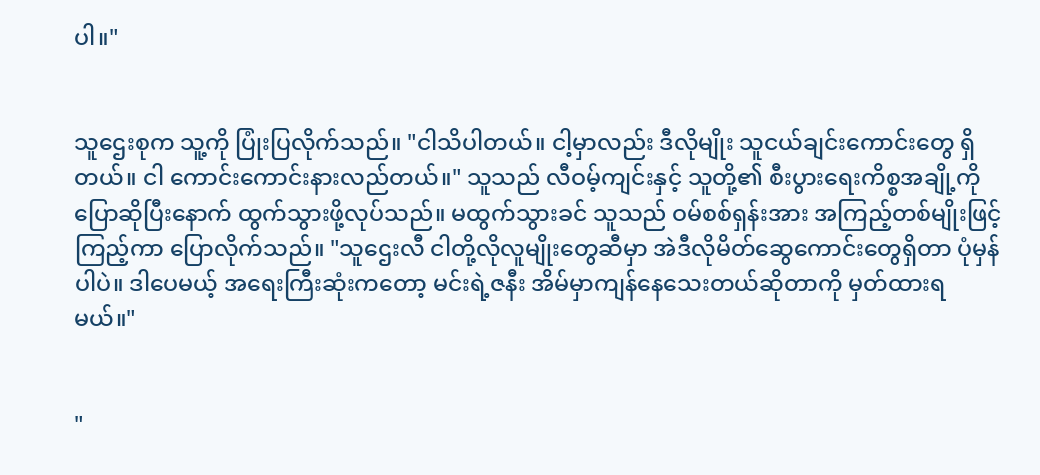ပါ။"


သူဌေးစုက သူ့ကို ပြုံးပြလိုက်သည်။ "ငါသိပါတယ်။ ငါ့မှာလည်း ဒီလိုမျိုး သူငယ်ချင်းကောင်းတွေ ရှိတယ်။ ငါ ကောင်းကောင်းနားလည်တယ်။" သူသည် လီဝမ့်ကျင်းနှင့် သူတို့၏ စီးပွားရေးကိစ္စအချို့ကို ပြောဆို‌ပြီးနောက် ထွက်သွားဖို့လုပ်သည်။ မထွက်သွားခင် သူသည် ဝမ်စစ်ရှန်းအား အကြည့်တစ်မျိုးဖြင့် ကြည့်ကာ ပြောလိုက်သည်။ "သူဌေးလီ ငါတို့လိုလူမျိုးတွေဆီမှာ အဲဒီလိုမိတ်ဆွေကောင်းတွေရှိတာ ပုံမှန်ပါပဲ။ ဒါပေမယ့် အရေးကြီးဆုံးကတော့ မင်းရဲ့ဇနီး အိမ်မှာကျန်နေသေးတယ်ဆိုတာကို မှတ်ထားရမယ်။"


"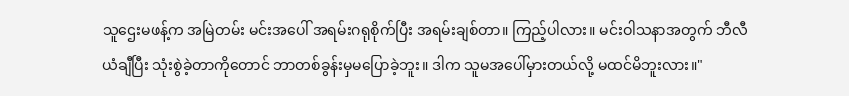သူဌေးမဖန့်က အမြဲတမ်း မင်းအပေါ် အရမ်းဂရုစိုက်ပြီး အရမ်းချစ်တာ။ ကြည့်ပါလား။ မင်းဝါသနာအတွက် ဘီလီယံချီပြီး သုံးစွဲခဲ့တာကိုတောင် ဘာတစ်ခွန်းမှမပြောခဲ့ဘူး။ ဒါက သူမအပေါ်မှားတယ်လို့ မထင်မိဘူးလား။"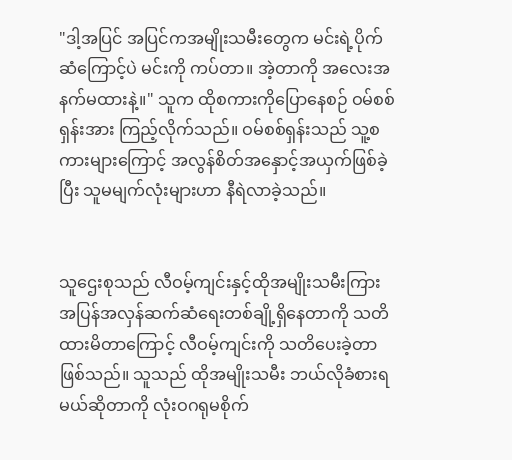"ဒါ့အပြင် အပြင်ကအမျိုးသမီးတွေက မင်းရဲ့ပိုက်ဆံကြောင့်ပဲ မင်းကို ကပ်တာ။ အဲ့တာကို အလေးအနက်မထားနဲ့။" သူက ထိုစကားကိုပြောနေစဉ် ဝမ်စစ်ရှန်းအား ကြည့်လိုက်သည်။ ဝမ်စစ်ရှန်းသည် သူ့စကားများကြောင့် အလွန်စိတ်အနှောင့်အယှက်ဖြစ်ခဲ့ပြီး သူမမျက်လုံးများဟာ နီရဲလာခဲ့သည်။


သူဌေးစုသည် လီဝမ့်ကျင်းနှင့်ထိုအမျိုးသမီးကြား အပြန်အလှန်ဆက်ဆံရေးတစ်ချို့ရှိနေတာကို သတိထားမိတာကြောင့် လီဝမ့်ကျင်းကို သတိပေးခဲ့တာဖြစ်သည်။ သူသည် ထိုအမျိုးသမီး ဘယ်လိုခံစားရမယ်ဆိုတာကို လုံးဝဂရုမစိုက်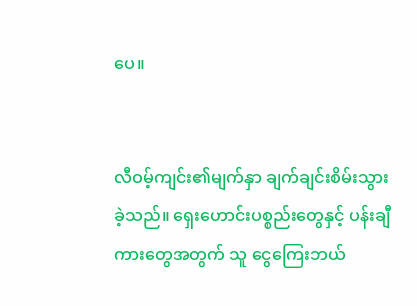ပေ။


လီဝမ့်ကျင်း၏မျက်နှာ ချက်ချင်းစိမ်းသွားခဲ့သည်။ ရှေးဟောင်းပစ္စည်းတွေနှင့် ပန်းချီကားတွေအတွက် သူ ငွေကြေးဘယ်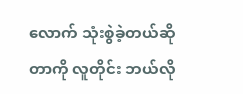လောက် သုံးစွဲခဲ့တယ်ဆိုတာကို လူတိုင်း ဘယ်လို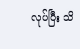လုပ်ပြီး သိ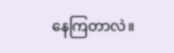နေကြတာလဲ။